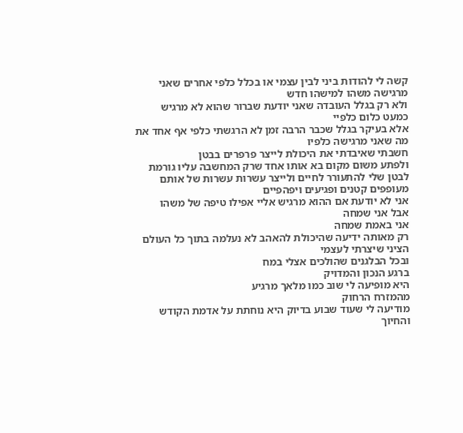קשה לי להודות ביני לבין עצמי או בכלל כלפי אחרים שאני מרגישה משהו למישהו חדש
ולא רק בגלל העובדה שאני יודעת שברור שהוא לא מרגיש כמעט כלום כלפיי
אלא בעיקר בגלל שכבר הרבה זמן לא הרגשתי כלפי אף אחד את מה שאני מרגישה כלפיו
חשבתי שאיבדתי את היכולת לייצר פרפרים בבטן
ולפתע משום מקום בא אותו אחד שרק המחשבה עליו גורמת לבטן שלי להתעורר לחיים ולייצר עשרות עשרות של אותם מעופפים קטנים ופגיעים ויפהפיים
אני לא יודעת אם ההוא מרגיש אליי אפילו טיפה של משהו
אבל אני שמחה
אני באמת שמחה
רק מאותה ידיעה שהיכולת להאהב לא נעלמה בתוך כל העולם הציני שיצרתי לעצמי
ובכל הבלגנים שהולכים אצלי במח
ברגע הנכון והמדויק
היא מופיעה לי שוב כמו מלאך מרגיע
מהמזרח הרחוק
מודיעה לי שעוד שבוע בדיוק היא נוחתת על אדמת הקודש
והחיוך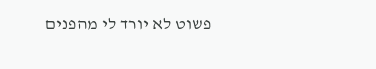פשוט לא יורד לי מהפנים